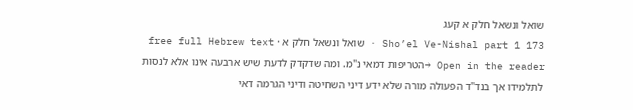שואל ונשאל חלק א קעג
Sho’el Ve-Nishal part 1 173 · שואל ונשאל חלק א · free full Hebrew text
Open in the reader →הטריפות דמאי נ"מ. ומה שדקדק לדעת שיש ארבעה אינו אלא לנסות לתלמידו אך בנד"ד הפעולה מורה שלא ידע דיני השחיטה ודיני הגרמה דאי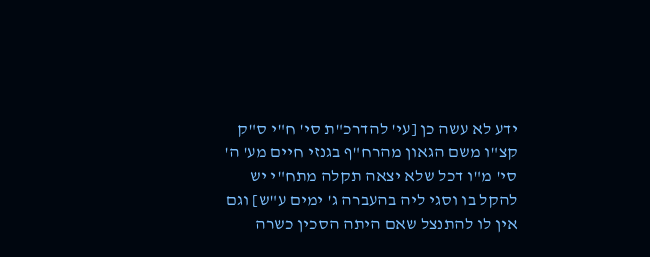ידע לא עשה כן [עי' להדרכ"ת סי' ח"י ס"ק קצ"ו משם הגאון מהרח"ף בגנזי חיים מע' ה' סי' מ"ו דכל שלא יצאה תקלה מתח"י יש להקל בו וסגי ליה בהעברה ג' ימים ע"ש] וגם אין לו להתנצל שאם היתה הסכין כשרה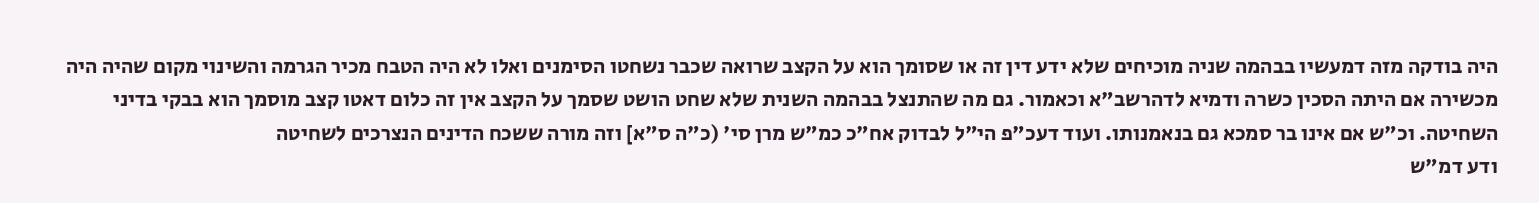היה בודקה מזה דמעשיו בבהמה שניה מוכיחים שלא ידע דין זה או שסומך הוא על הקצב שרואה שכבר נשחטו הסימנים ואלו לא היה הטבח מכיר הגרמה והשינוי מקום שהיה היה מכשירה אם היתה הסכין כשרה ודמיא לדהרשב"א וכאמור. גם מה שהתנצל בבהמה השנית שלא שחט הושט שסמך על הקצב אין זה כלום דאטו קצב מוסמך הוא בבקי בדיני השחיטה. וכ"ש אם אינו בר סמכא גם בנאמנותו. ועוד דעכ"פ הי"ל לבדוק אח"כ כמ"ש מרן סי' (כ"ה ס"א] וזה מורה ששכח הדינים הנצרכים לשחיטה
ודע דמ"ש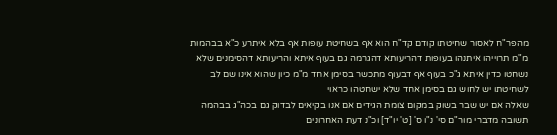מהפר"ח לאסור שחיטתו קודם קד"ח הוא אף בשחיטת עופות אף בלא איתרע כ"א בבהמות מ"מ תרוייהו איתנהו בעופות דהריעותא דהגרמה גם בעוף איתא והריעותא דהסימנים שלא נשחטו כדין איתא ג"כ בעוף אף דבעוף מתכשר בסימן אחד מ"מ כיון שהוא אינו שם לב לשחיטתו יש לחוש גם בסימן אחד שלא ישחטהו כראוי
שאלה אם יש שבר בשוק במקום צומת הגידים אם אנו בקיאים לבדוק גם בכה"ג בבהמה
תשובה מדברי מור"ם סי' נ"ו ס' [ט' יו"ד] וכ"נ דעת האחרונים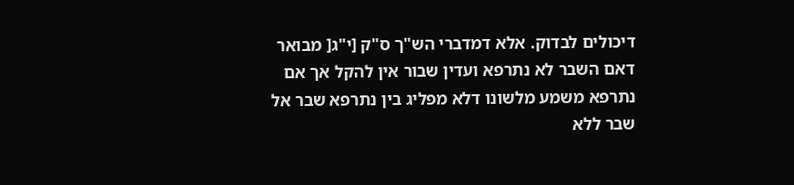דיכולים לבדוק. אלא דמדברי הש"ך ס"ק [י"ג[ מבואר דאם השבר לא נתרפא ועדין שבור אין להקל אך אם נתרפא משמע מלשונו דלא מפליג בין נתרפא שבר אל שבר ללא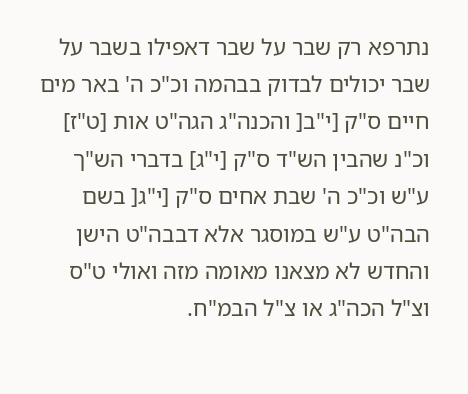נתרפא רק שבר על שבר דאפילו בשבר על שבר יכולים לבדוק בבהמה וכ"כ ה' באר מים חיים ס"ק [י"ב[ והכנה"ג הגה"ט אות [ט"ז] וכ"נ שהבין הש"ד ס"ק [י"ג] בדברי הש"ך ע"ש וכ"כ ה' שבת אחים ס"ק [י"ג[ בשם הבה"ט ע"ש במוסגר אלא דבבה"ט הישן והחדש לא מצאנו מאומה מזה ואולי ט"ס וצ"ל הכה"ג או צ"ל הבמ"ח.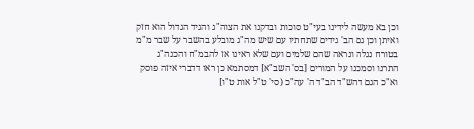וכן בא מעשה לידינו בעי"ט סוכות ובדקנו את הצוה"ג והגיד הגדול הוא חזק ואיתן וכן גם הב' גידים שתחתיו עם שיש מה"ג מובלע בהשבר על שבר מ"מ בטורח נגלה ונראה שהם שלמים ועם שלא ראינו אז להבמ"ח והכנה"ג התרנו וסמכנו על המורים [בס' השב"א] דמסתמא כן ראו דדברי איזה פוסק וא"כ הגם דהש"ד הב"ד ה' עה"כ (סי' ט"ל אות ט"ו]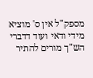מספק"ל אין ס' מוציא מידי ודאי ועוד דדברי הש"ך מורים להתיר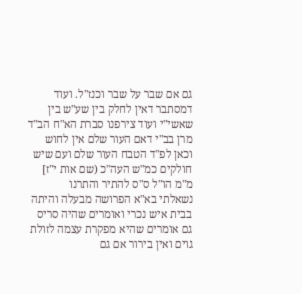גם אם שבר על שבר וכנז"ל. ועוד דמסתבר דאין לחלק בין שע"ש בין שאשי"י ועוד צירפנו סברת הא"ח הב"ד מרן בב"י דאם העור שלם אין לחוש וכאן לפ"ד הטבח העור שלם ועם שיש חולקים כמ"ש העה"כ (שם אות י"ז] מ"מ הו"ל ס"ס להתיר והתרנו
נשאלתי בא"א הפרושה מבעלה והיתה בבית איש נכרי ואומרים שהיה סריס גם אומרים שהיא מפקרת עצמה לזולת גוים ואין בירור אם גם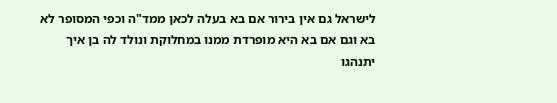לישראל גם אין בירור אם בא בעלה לכאן ממד"ה וכפי המסופר לא בא וגם אם בא היא מופרדת ממנו במחלוקת ונולד לה בן איך יתנהגו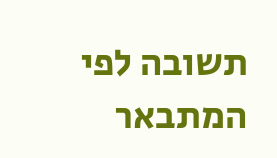תשובה לפי המתבאר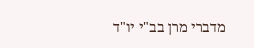מדברי מרן בב"י יו"ד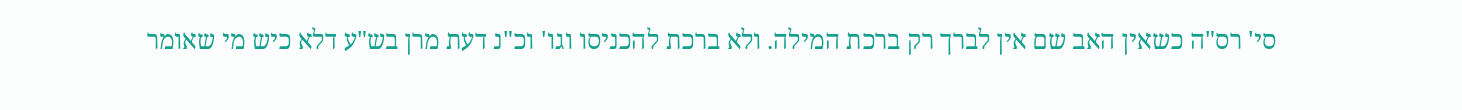סי' רס"ה כשאין האב שם אין לברך רק ברכת המילה. ולא ברכת להכניסו וגו' וכ"נ דעת מרן בש"ע דלא כיש מי שאומר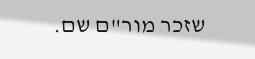שזכר מור"ם שם.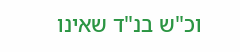וכ"ש בנ"ד שאינו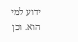ידוע למי הוא. וכן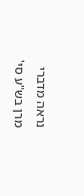נראה מדברי מרן בש"ע סי'